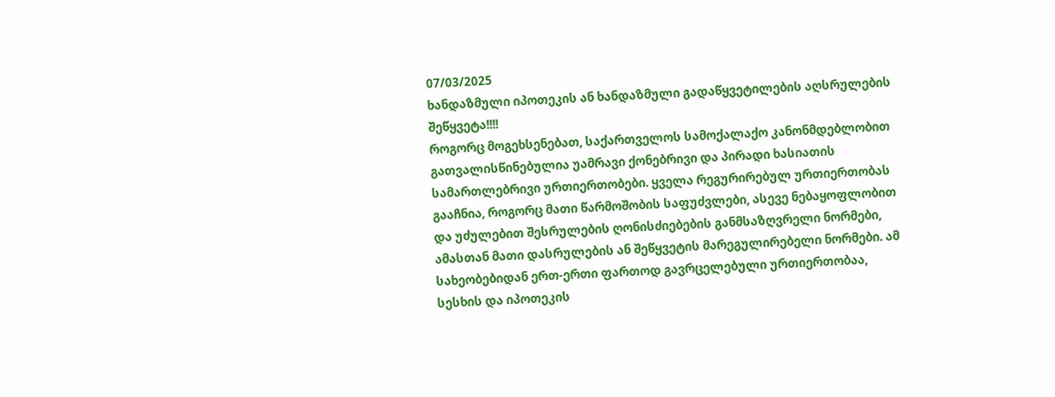07/03/2025
ხანდაზმული იპოთეკის ან ხანდაზმული გადაწყვეტილების აღსრულების შეწყვეტა!!!!
როგორც მოგეხსენებათ, საქართველოს სამოქალაქო კანონმდებლობით გათვალისწინებულია უამრავი ქონებრივი და პირადი ხასიათის სამართლებრივი ურთიერთობები. ყველა რეგურირებულ ურთიერთობას გააჩნია, როგორც მათი წარმოშობის საფუძვლები, ასევე ნებაყოფლობით და უძულებით შესრულების ღონისძიებების განმსაზღვრელი ნორმები, ამასთან მათი დასრულების ან შეწყვეტის მარეგულირებელი ნორმები. ამ სახეობებიდან ერთ-ერთი ფართოდ გავრცელებული ურთიერთობაა, სესხის და იპოთეკის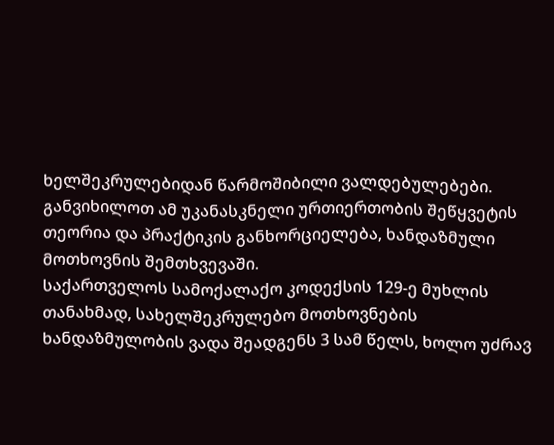ხელშეკრულებიდან წარმოშიბილი ვალდებულებები. განვიხილოთ ამ უკანასკნელი ურთიერთობის შეწყვეტის თეორია და პრაქტიკის განხორციელება, ხანდაზმული მოთხოვნის შემთხვევაში.
საქართველოს სამოქალაქო კოდექსის 129-ე მუხლის თანახმად, სახელშეკრულებო მოთხოვნების ხანდაზმულობის ვადა შეადგენს 3 სამ წელს, ხოლო უძრავ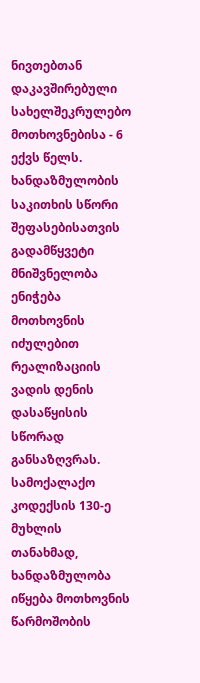ნივთებთან დაკავშირებული სახელშეკრულებო მოთხოვნებისა - 6 ექვს წელს. ხანდაზმულობის საკითხის სწორი შეფასებისათვის გადამწყვეტი მნიშვნელობა ენიჭება მოთხოვნის იძულებით რეალიზაციის ვადის დენის დასაწყისის სწორად განსაზღვრას. სამოქალაქო კოდექსის 130-ე მუხლის თანახმად, ხანდაზმულობა იწყება მოთხოვნის წარმოშობის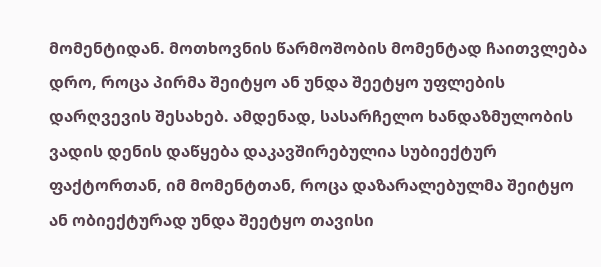მომენტიდან. მოთხოვნის წარმოშობის მომენტად ჩაითვლება დრო, როცა პირმა შეიტყო ან უნდა შეეტყო უფლების დარღვევის შესახებ. ამდენად, სასარჩელო ხანდაზმულობის ვადის დენის დაწყება დაკავშირებულია სუბიექტურ ფაქტორთან, იმ მომენტთან, როცა დაზარალებულმა შეიტყო ან ობიექტურად უნდა შეეტყო თავისი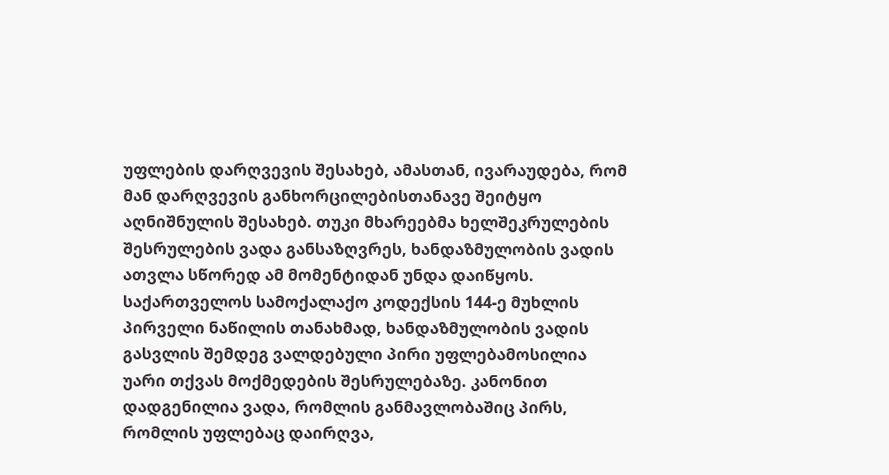უფლების დარღვევის შესახებ, ამასთან, ივარაუდება, რომ მან დარღვევის განხორცილებისთანავე შეიტყო აღნიშნულის შესახებ. თუკი მხარეებმა ხელშეკრულების შესრულების ვადა განსაზღვრეს, ხანდაზმულობის ვადის ათვლა სწორედ ამ მომენტიდან უნდა დაიწყოს.
საქართველოს სამოქალაქო კოდექსის 144-ე მუხლის პირველი ნაწილის თანახმად, ხანდაზმულობის ვადის გასვლის შემდეგ ვალდებული პირი უფლებამოსილია უარი თქვას მოქმედების შესრულებაზე. კანონით დადგენილია ვადა, რომლის განმავლობაშიც პირს, რომლის უფლებაც დაირღვა,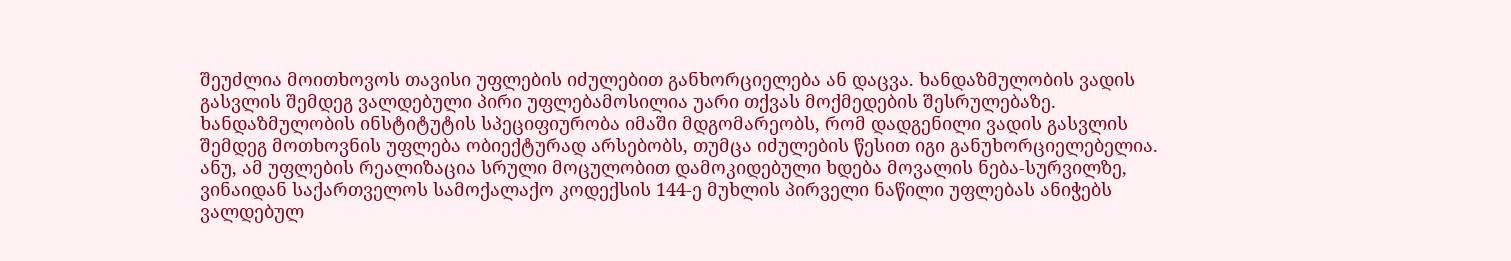შეუძლია მოითხოვოს თავისი უფლების იძულებით განხორციელება ან დაცვა. ხანდაზმულობის ვადის გასვლის შემდეგ ვალდებული პირი უფლებამოსილია უარი თქვას მოქმედების შესრულებაზე. ხანდაზმულობის ინსტიტუტის სპეციფიურობა იმაში მდგომარეობს, რომ დადგენილი ვადის გასვლის შემდეგ მოთხოვნის უფლება ობიექტურად არსებობს, თუმცა იძულების წესით იგი განუხორციელებელია. ანუ, ამ უფლების რეალიზაცია სრული მოცულობით დამოკიდებული ხდება მოვალის ნება-სურვილზე, ვინაიდან საქართველოს სამოქალაქო კოდექსის 144-ე მუხლის პირველი ნაწილი უფლებას ანიჭებს ვალდებულ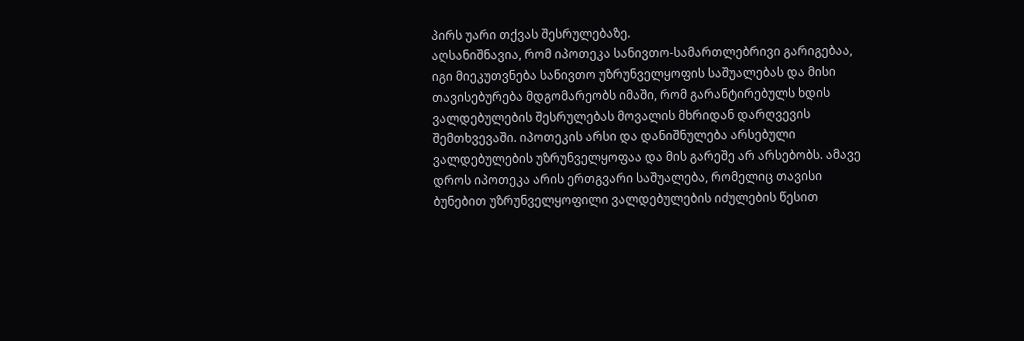პირს უარი თქვას შესრულებაზე.
აღსანიშნავია, რომ იპოთეკა სანივთო-სამართლებრივი გარიგებაა, იგი მიეკუთვნება სანივთო უზრუნველყოფის საშუალებას და მისი თავისებურება მდგომარეობს იმაში, რომ გარანტირებულს ხდის ვალდებულების შესრულებას მოვალის მხრიდან დარღვევის შემთხვევაში. იპოთეკის არსი და დანიშნულება არსებული ვალდებულების უზრუნველყოფაა და მის გარეშე არ არსებობს. ამავე დროს იპოთეკა არის ერთგვარი საშუალება, რომელიც თავისი ბუნებით უზრუნველყოფილი ვალდებულების იძულების წესით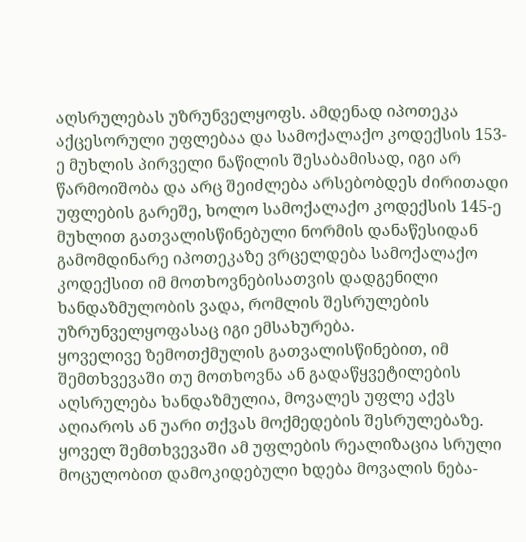აღსრულებას უზრუნველყოფს. ამდენად იპოთეკა აქცესორული უფლებაა და სამოქალაქო კოდექსის 153-ე მუხლის პირველი ნაწილის შესაბამისად, იგი არ წარმოიშობა და არც შეიძლება არსებობდეს ძირითადი უფლების გარეშე, ხოლო სამოქალაქო კოდექსის 145-ე მუხლით გათვალისწინებული ნორმის დანაწესიდან გამომდინარე იპოთეკაზე ვრცელდება სამოქალაქო კოდექსით იმ მოთხოვნებისათვის დადგენილი ხანდაზმულობის ვადა, რომლის შესრულების უზრუნველყოფასაც იგი ემსახურება.
ყოველივე ზემოთქმულის გათვალისწინებით, იმ შემთხვევაში თუ მოთხოვნა ან გადაწყვეტილების აღსრულება ხანდაზმულია, მოვალეს უფლე აქვს აღიაროს ან უარი თქვას მოქმედების შესრულებაზე. ყოველ შემთხვევაში ამ უფლების რეალიზაცია სრული მოცულობით დამოკიდებული ხდება მოვალის ნება-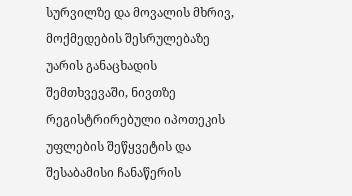სურვილზე და მოვალის მხრივ, მოქმედების შესრულებაზე უარის განაცხადის შემთხვევაში, ნივთზე რეგისტრირებული იპოთეკის უფლების შეწყვეტის და შესაბამისი ჩანაწერის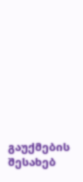გაუქმების შესახებ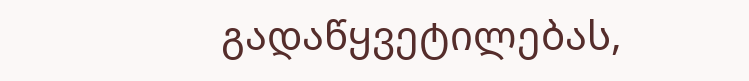გადაწყვეტილებას,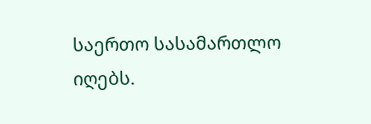საერთო სასამართლო იღებს.